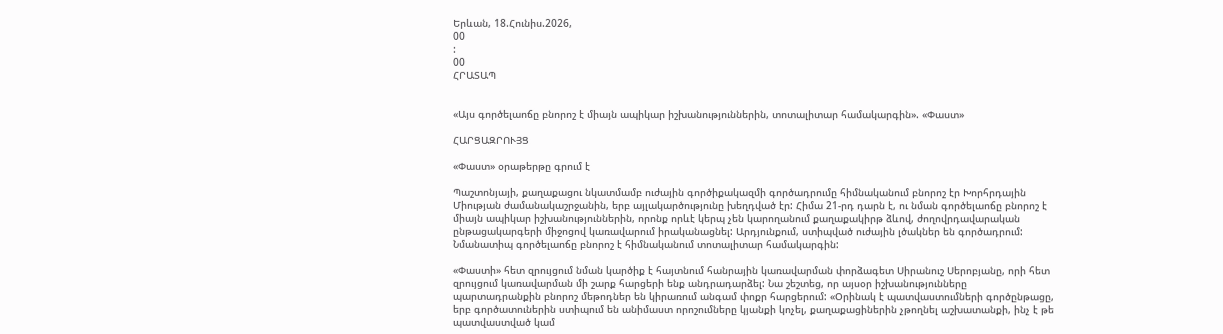Երևան, 18.Հունիս.2026,
00
:
00
ՀՐԱՏԱՊ


«Այս գործելաոճը բնորոշ է միայն ապիկար իշխանություններին, տոտալիտար համակարգին». «Փաստ»

ՀԱՐՑԱԶՐՈՒՅՑ

«Փաստ» օրաթերթը գրում է

Պաշտոնյայի, քաղաքացու նկատմամբ ուժային գործիքակազմի գործադրումը հիմնականում բնորոշ էր Խորհրդային Միության ժամանակաշրջանին, երբ այլակարծությունը խեղդված էր: Հիմա 21-րդ դարն է, ու նման գործելաոճը բնորոշ է միայն ապիկար իշխանություններին, որոնք որևէ կերպ չեն կարողանում քաղաքակիրթ ձևով, ժողովրդավարական ընթացակարգերի միջոցով կառավարում իրականացնել: Արդյունքում, ստիպված ուժային լծակներ են գործադրում: Նմանատիպ գործելաոճը բնորոշ է հիմնականում տոտալիտար համակարգին:

«Փաստի» հետ զրույցում նման կարծիք է հայտնում հանրային կառավարման փորձագետ Սիրանուշ Սերոբյանը, որի հետ զրույցում կառավարման մի շարք հարցերի ենք անդրադարձել: Նա շեշտեց, որ այսօր իշխանությունները պարտադրանքին բնորոշ մեթոդներ են կիրառում անգամ փոքր հարցերում: «Օրինակ է պատվաստումների գործընթացը, երբ գործատուներին ստիպում են անիմաստ որոշումները կյանքի կոչել, քաղաքացիներին չթողնել աշխատանքի, ինչ է թե պատվաստված կամ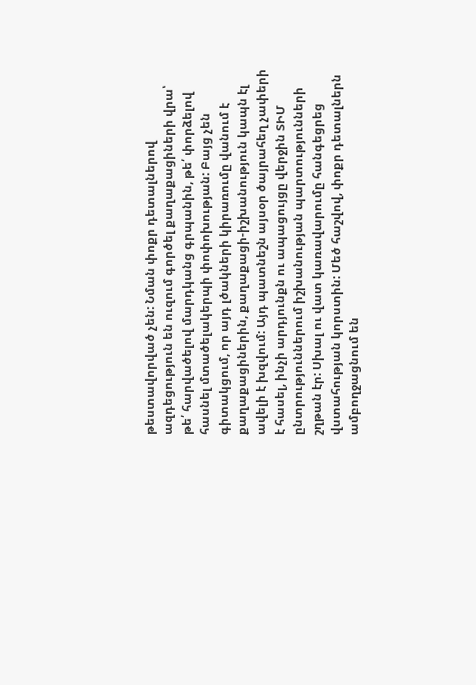թեստավորված չեն: Նման փոքր դետալներով ազդեցություն են ուզում գործել քաղաքացիների վրա՝ թե՛ հարվածելով մարդկանց գրպանին, թե՛ փորձելով հասնել մտածելակերպի փոփոխության: Բայց չեն գիտակցում, որ այդ լծակների կիրառումը վանում է քաղաքացիներին, քաղաքացի-իշխանություն կապն էլ ավելի է խզվում: Այդ պատնեշն այսօր ծայրահեղ չափերի է հասել, ինչի արդյունքն ու ապացույցը վերջին ՏԻՄ ընտրություններում իշխանության պարտությունների շղթան էր: Սխալ ու վատ կառավարումը հանգեցրեց վստահության կորստին: Մեծ հաշվով, փոքր դետալներն ամբողջացնում են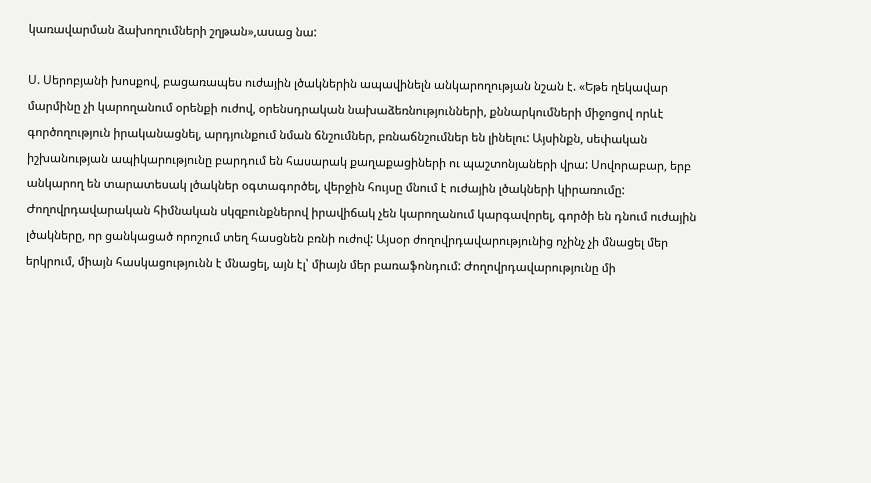կառավարման ձախողումների շղթան»,ասաց նա:

Ս. Սերոբյանի խոսքով, բացառապես ուժային լծակներին ապավինելն անկարողության նշան է. «Եթե ղեկավար մարմինը չի կարողանում օրենքի ուժով, օրենսդրական նախաձեռնությունների, քննարկումների միջոցով որևէ գործողություն իրականացնել, արդյունքում նման ճնշումներ, բռնաճնշումներ են լինելու: Այսինքն, սեփական իշխանության ապիկարությունը բարդում են հասարակ քաղաքացիների ու պաշտոնյաների վրա: Սովորաբար, երբ անկարող են տարատեսակ լծակներ օգտագործել, վերջին հույսը մնում է ուժային լծակների կիրառումը: Ժողովրդավարական հիմնական սկզբունքներով իրավիճակ չեն կարողանում կարգավորել, գործի են դնում ուժային լծակները, որ ցանկացած որոշում տեղ հասցնեն բռնի ուժով: Այսօր ժողովրդավարությունից ոչինչ չի մնացել մեր երկրում, միայն հասկացությունն է մնացել, այն էլ՝ միայն մեր բառաֆոնդում: Ժողովրդավարությունը մի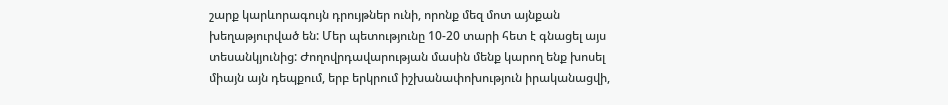շարք կարևորագույն դրույթներ ունի, որոնք մեզ մոտ այնքան խեղաթյուրված են: Մեր պետությունը 10-20 տարի հետ է գնացել այս տեսանկյունից: Ժողովրդավարության մասին մենք կարող ենք խոսել միայն այն դեպքում, երբ երկրում իշխանափոխություն իրականացվի,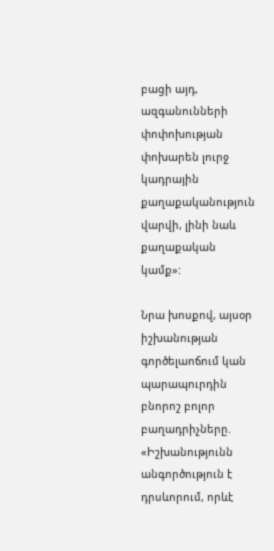բացի այդ, ազգանունների փոփոխության փոխարեն լուրջ կադրային քաղաքականություն վարվի, լինի նաև քաղաքական կամք»:

Նրա խոսքով, այսօր իշխանության գործելաոճում կան պարապուրդին բնորոշ բոլոր բաղադրիչները. «Իշխանությունն անգործություն է դրսևորում, որևէ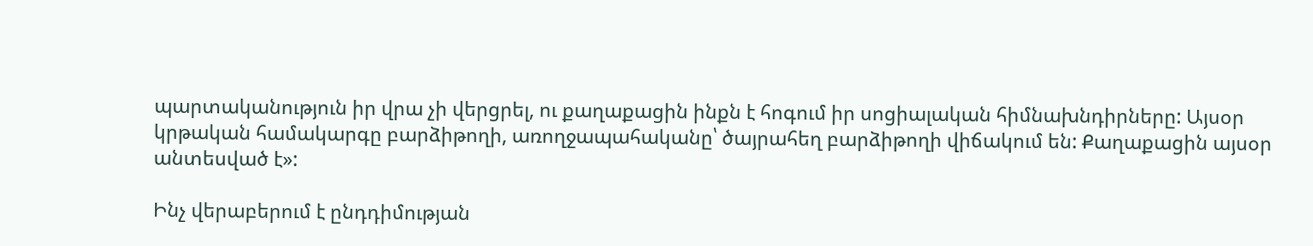պարտականություն իր վրա չի վերցրել, ու քաղաքացին ինքն է հոգում իր սոցիալական հիմնախնդիրները: Այսօր կրթական համակարգը բարձիթողի, առողջապահականը՝ ծայրահեղ բարձիթողի վիճակում են: Քաղաքացին այսօր անտեսված է»:

Ինչ վերաբերում է ընդդիմության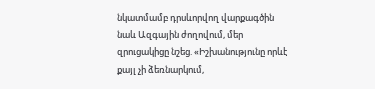նկատմամբ դրսևորվող վարքագծին նաև Ազգային ժողովում, մեր զրուցակիցը նշեց. «Իշխանությունը որևէ քայլ չի ձեռնարկում,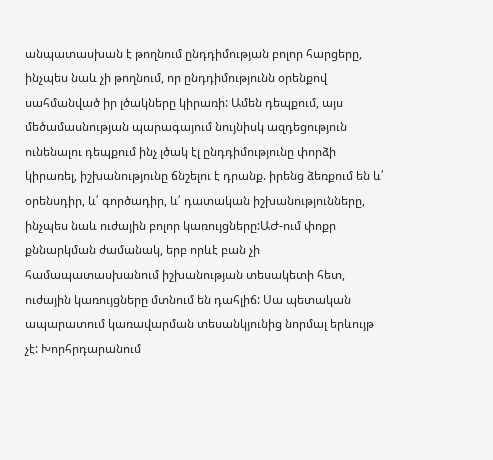անպատասխան է թողնում ընդդիմության բոլոր հարցերը, ինչպես նաև չի թողնում, որ ընդդիմությունն օրենքով սահմանված իր լծակները կիրառի: Ամեն դեպքում, այս մեծամասնության պարագայում նույնիսկ ազդեցություն ունենալու դեպքում ինչ լծակ էլ ընդդիմությունը փորձի կիրառել, իշխանությունը ճնշելու է դրանք. իրենց ձեռքում են և՛ օրենսդիր, և՛ գործադիր, և՛ դատական իշխանությունները, ինչպես նաև ուժային բոլոր կառույցները:ԱԺ-ում փոքր քննարկման ժամանակ, երբ որևէ բան չի համապատասխանում իշխանության տեսակետի հետ, ուժային կառույցները մտնում են դահլիճ: Սա պետական ապարատում կառավարման տեսանկյունից նորմալ երևույթ չէ: Խորհրդարանում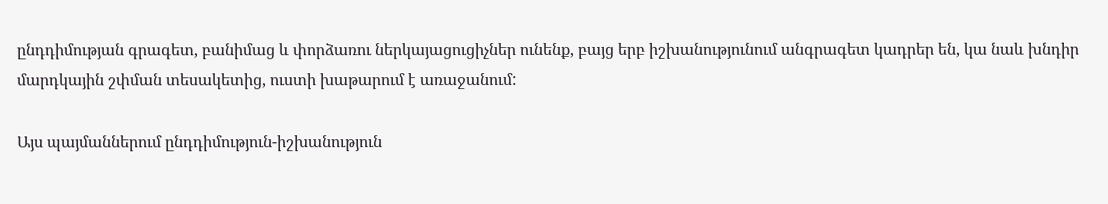ընդդիմության գրագետ, բանիմաց և փորձառու ներկայացուցիչներ ունենք, բայց երբ իշխանությունում անգրագետ կադրեր են, կա նաև խնդիր մարդկային շփման տեսակետից, ուստի խաթարում է առաջանում:

Այս պայմաններում ընդդիմություն-իշխանություն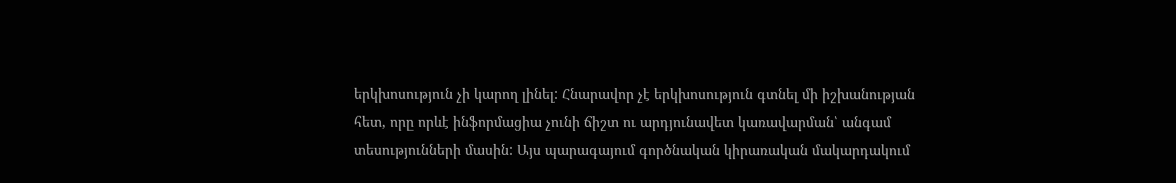երկխոսություն չի կարող լինել: Հնարավոր չէ երկխոսություն գտնել մի իշխանության հետ, որը որևէ ինֆորմացիա չունի ճիշտ ու արդյունավետ կառավարման՝ անգամ տեսությունների մասին: Այս պարագայում գործնական կիրառական մակարդակում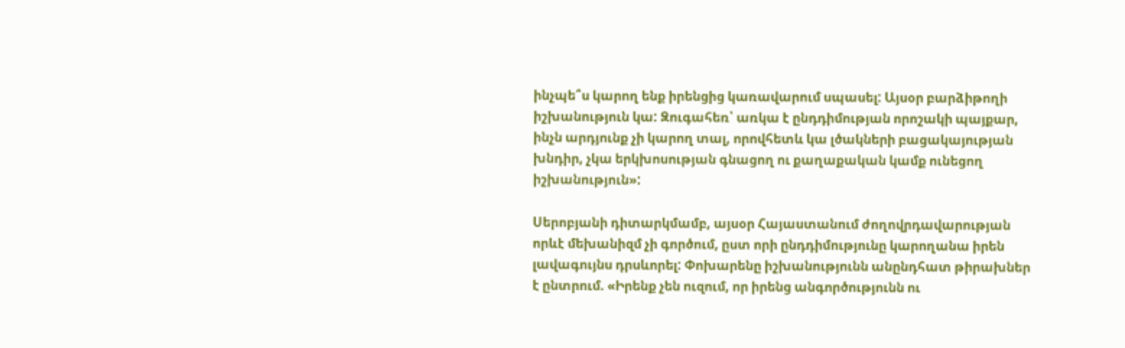ինչպե՞ս կարող ենք իրենցից կառավարում սպասել: Այսօր բարձիթողի իշխանություն կա: Զուգահեռ՝ առկա է ընդդիմության որոշակի պայքար, ինչն արդյունք չի կարող տալ, որովհետև կա լծակների բացակայության խնդիր, չկա երկխոսության գնացող ու քաղաքական կամք ունեցող իշխանություն»:

Սերոբյանի դիտարկմամբ, այսօր Հայաստանում ժողովրդավարության որևէ մեխանիզմ չի գործում, ըստ որի ընդդիմությունը կարողանա իրեն լավագույնս դրսևորել: Փոխարենը իշխանությունն անընդհատ թիրախներ է ընտրում. «Իրենք չեն ուզում, որ իրենց անգործությունն ու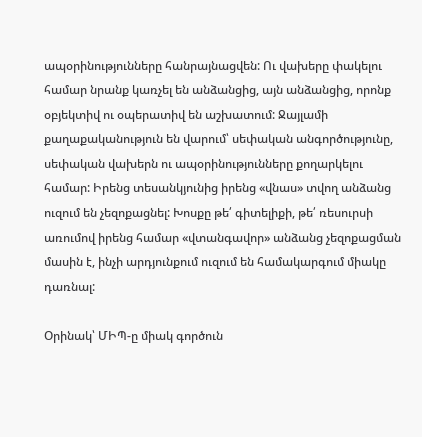ապօրինությունները հանրայնացվեն: Ու վախերը փակելու համար նրանք կառչել են անձանցից, այն անձանցից, որոնք օբյեկտիվ ու օպերատիվ են աշխատում: Ջայլամի քաղաքականություն են վարում՝ սեփական անգործությունը, սեփական վախերն ու ապօրինությունները քողարկելու համար: Իրենց տեսանկյունից իրենց «վնաս» տվող անձանց ուզում են չեզոքացնել: Խոսքը թե՛ գիտելիքի, թե՛ ռեսուրսի առումով իրենց համար «վտանգավոր» անձանց չեզոքացման մասին է, ինչի արդյունքում ուզում են համակարգում միակը դառնալ:

Օրինակ՝ ՄԻՊ-ը միակ գործուն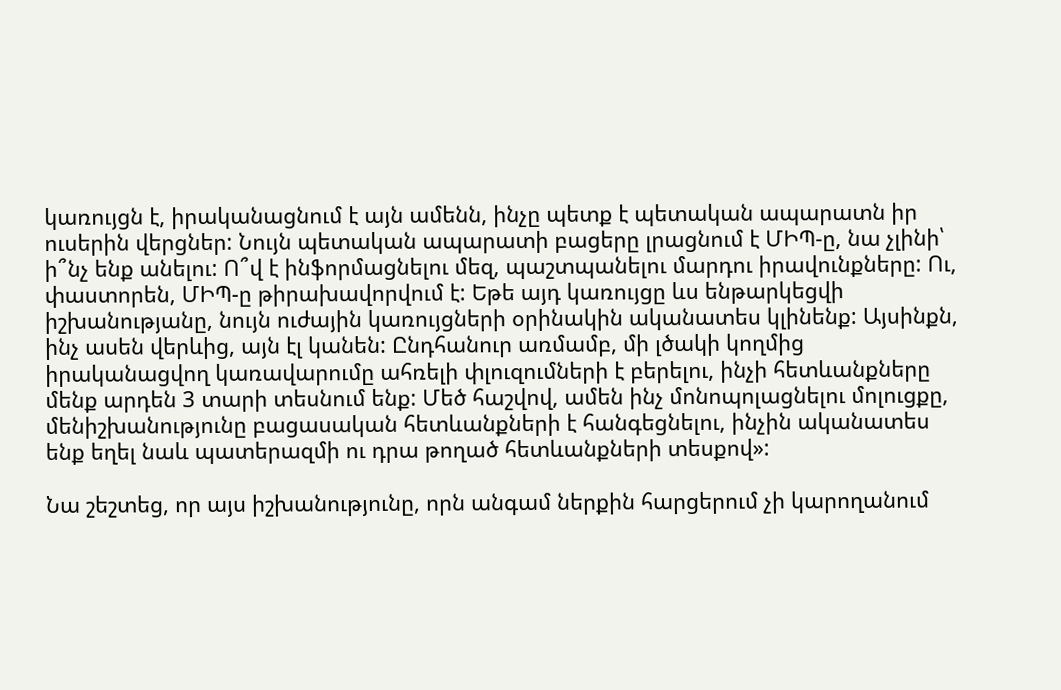կառույցն է, իրականացնում է այն ամենն, ինչը պետք է պետական ապարատն իր ուսերին վերցներ: Նույն պետական ապարատի բացերը լրացնում է ՄԻՊ-ը, նա չլինի՝ ի՞նչ ենք անելու: Ո՞վ է ինֆորմացնելու մեզ, պաշտպանելու մարդու իրավունքները: Ու, փաստորեն, ՄԻՊ-ը թիրախավորվում է: Եթե այդ կառույցը ևս ենթարկեցվի իշխանությանը, նույն ուժային կառույցների օրինակին ականատես կլինենք: Այսինքն, ինչ ասեն վերևից, այն էլ կանեն: Ընդհանուր առմամբ, մի լծակի կողմից իրականացվող կառավարումը ահռելի փլուզումների է բերելու, ինչի հետևանքները մենք արդեն 3 տարի տեսնում ենք: Մեծ հաշվով, ամեն ինչ մոնոպոլացնելու մոլուցքը, մենիշխանությունը բացասական հետևանքների է հանգեցնելու, ինչին ականատես ենք եղել նաև պատերազմի ու դրա թողած հետևանքների տեսքով»:

Նա շեշտեց, որ այս իշխանությունը, որն անգամ ներքին հարցերում չի կարողանում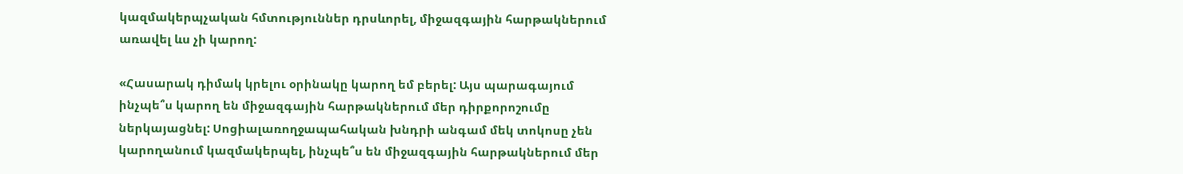կազմակերպչական հմտություններ դրսևորել, միջազգային հարթակներում առավել ևս չի կարող:

«Հասարակ դիմակ կրելու օրինակը կարող եմ բերել: Այս պարագայում ինչպե՞ս կարող են միջազգային հարթակներում մեր դիրքորոշումը ներկայացնել: Սոցիալառողջապահական խնդրի անգամ մեկ տոկոսը չեն կարողանում կազմակերպել, ինչպե՞ս են միջազգային հարթակներում մեր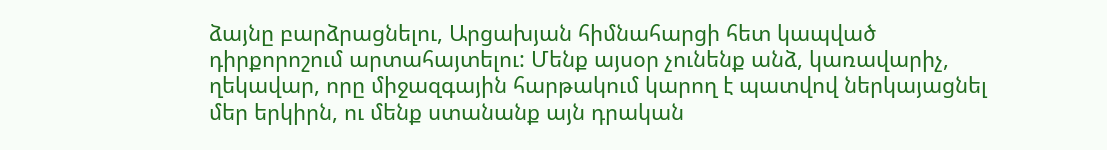ձայնը բարձրացնելու, Արցախյան հիմնահարցի հետ կապված դիրքորոշում արտահայտելու: Մենք այսօր չունենք անձ, կառավարիչ, ղեկավար, որը միջազգային հարթակում կարող է պատվով ներկայացնել մեր երկիրն, ու մենք ստանանք այն դրական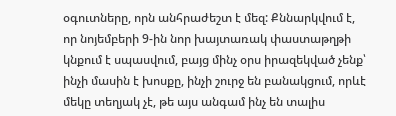օգուտները, որն անհրաժեշտ է մեզ: Քննարկվում է, որ նոյեմբերի 9-ին նոր խայտառակ փաստաթղթի կնքում է սպասվում, բայց մինչ օրս իրազեկված չենք՝ ինչի մասին է խոսքը, ինչի շուրջ են բանակցում, որևէ մեկը տեղյակ չէ, թե այս անգամ ինչ են տալիս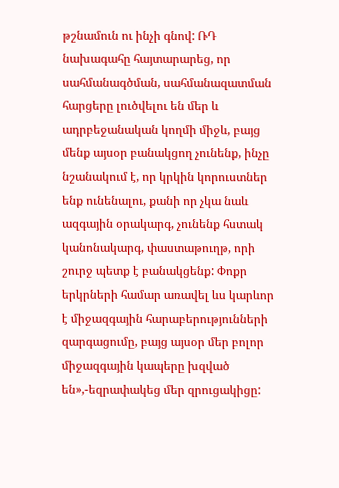թշնամուն ու ինչի գնով: ՌԴ նախագահը հայտարարեց, որ սահմանագծման, սահմանազատման հարցերը լուծվելու են մեր և ադրբեջանական կողմի միջև, բայց մենք այսօր բանակցող չունենք, ինչը նշանակում է, որ կրկին կորուստներ ենք ունենալու, քանի որ չկա նաև ազգային օրակարգ, չունենք հստակ կանոնակարգ, փաստաթուղթ, որի շուրջ պետք է բանակցենք: Փոքր երկրների համար առավել ևս կարևոր է միջազգային հարաբերությունների զարգացումը, բայց այսօր մեր բոլոր միջազգային կապերը խզված են»,-եզրափակեց մեր զրուցակիցը: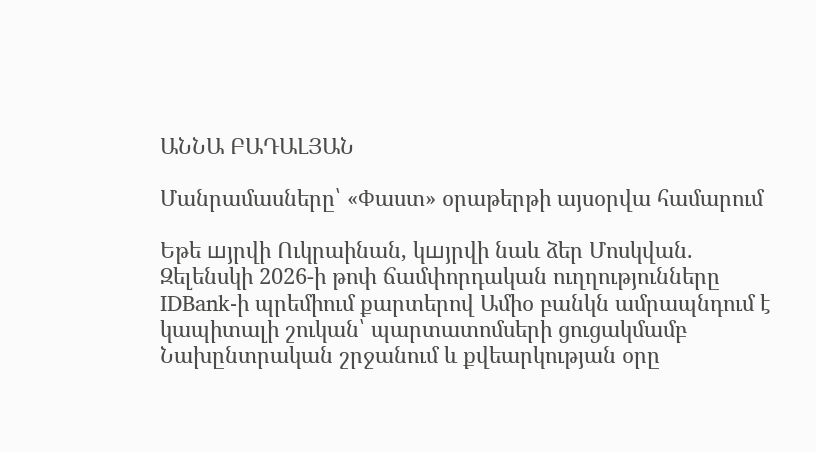ԱՆՆԱ ԲԱԴԱԼՅԱՆ

Մանրամասները՝ «Փաստ» օրաթերթի այսօրվա համարում

Եթե шյրվի Ուկրաինան, կшյրվի նաև ձեր Մոսկվան. Զելենսկի 2026-ի թոփ ճամփորդական ուղղությունները IDBank-ի պրեմիում քարտերով Ամիօ բանկն ամրապնդում է կապիտալի շուկան՝ պարտատոմսերի ցուցակմամբ Նախընտրական շրջանում և քվեարկության օրը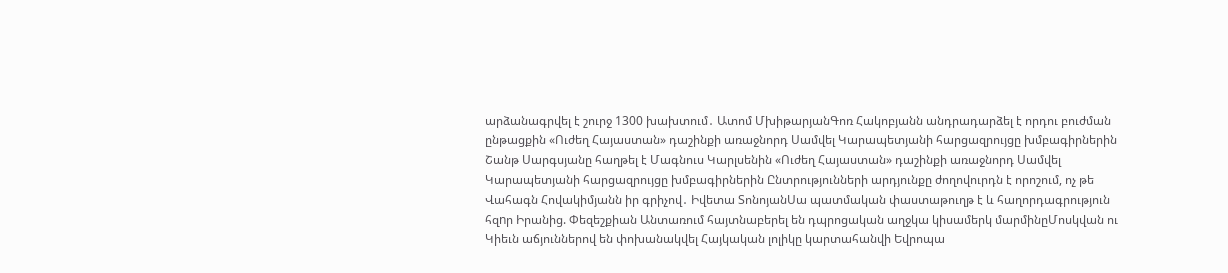արձանագրվել է շուրջ 1300 խախտում․ Ատոմ ՄխիթարյանԳոռ Հակոբյանն անդրադարձել է որդու բուժման ընթացքին «Ուժեղ Հայաստան» դաշինքի առաջնորդ Սամվել Կարապետյանի հարցազրույցը խմբագիրներին Շանթ Սարգսյանը հաղթել է Մագնուս Կարլսենին «Ուժեղ Հայաստան» դաշինքի առաջնորդ Սամվել Կարապետյանի հարցազրույցը խմբագիրներին Ընտրությունների արդյունքը ժողովուրդն է որոշում, ոչ թե Վահագն Հովակիմյանն իր գրիչով․ Իվետա ՏոնոյանՍա պատմական փաստաթուղթ է և հաղորդագրություն հզnր Իրանից. Փեզեշքիան Անտառում հայտնաբերել են դպրոցական աղջկա կիսամերկ մարմինըՄոսկվան ու Կիեւն աճյուններով են փոխանակվել Հայկական լոլիկը կարտահանվի Եվրոպա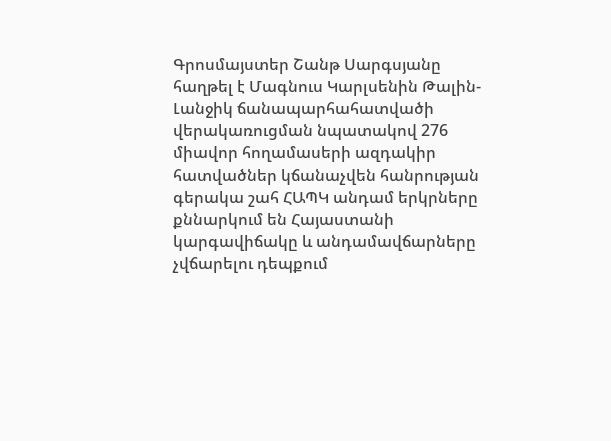Գրոսմայստեր Շանթ Սարգսյանը հաղթել է Մագնուս Կարլսենին Թալին-Լանջիկ ճանապարհահատվածի վերակառուցման նպատակով 276 միավոր հողամասերի ազդակիր հատվածներ կճանաչվեն հանրության գերակա շահ ՀԱՊԿ անդամ երկրները քննարկում են Հայաստանի կարգավիճակը և անդամավճարները չվճարելու դեպքում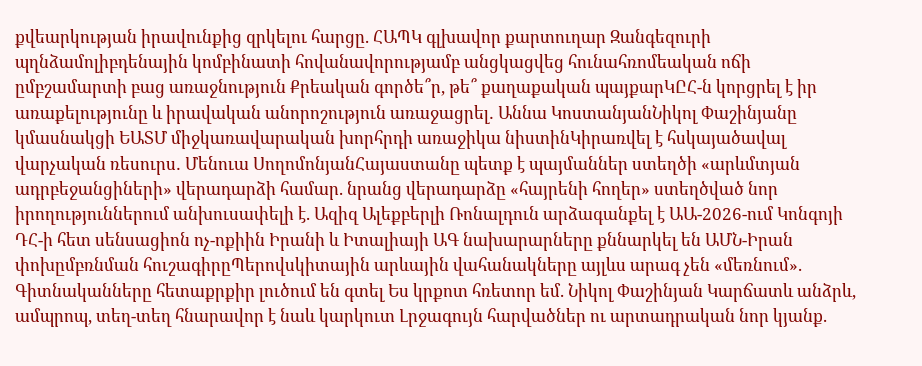քվեարկության իրավունքից զրկելու հարցը. ՀԱՊԿ գլխավոր քարտուղար Զանգեզուրի պղնձամոլիբդենային կոմբինատի հովանավորությամբ անցկացվեց հունահռոմեական ոճի ըմբշամարտի բաց առաջնություն Քրեական գործե՞ր, թե՞ քաղաքական պայքարԿԸՀ-ն կորցրել է իր առաքելությունը և իրավական անորոշություն առաջացրել․ Աննա ԿոստանյանՆիկոլ Փաշինյանը կմասնակցի ԵԱՏՄ միջկառավարական խորհրդի առաջիկա նիստինԿիրառվել է հսկայածավալ վարչական ռեսուրս․ Մենուա ՍողոմոնյանՀայաստանը պետք է պայմաններ ստեղծի «արևմտյան ադրբեջանցիների» վերադարձի համար. նրանց վերադարձը «հայրենի հողեր» ստեղծված նոր իրողություններում անխուսափելի է. Ազիզ Ալեքբերլի Ռոնալդուն արձագանքել է ԱԱ-2026-ում Կոնգոյի ԴՀ-ի հետ սենսացիոն ոչ-ոքիին Իրանի և Իտալիայի ԱԳ նախարարները քննարկել են ԱՄՆ-Իրան փոխըմբռնման հուշագիրըՊերովսկիտային արևային վահանակները այլևս արագ չեն «մեռնում». Գիտնականները հետաքրքիր լուծում են գտել Ես կրքոտ հռետոր եմ. Նիկոլ Փաշինյան Կարճատև անձրև, ամպրոպ, տեղ-տեղ հնարավոր է նաև կարկուտ Լրջագույն հարվածներ ու արտադրական նոր կյանք.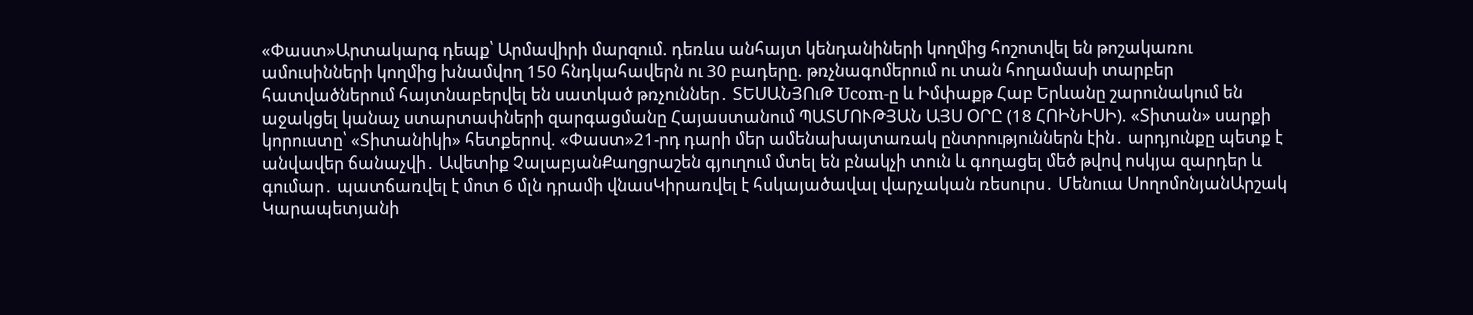«Փաստ»Արտակարգ դեպք՝ Արմավիրի մարզում. դեռևս անհայտ կենդանիների կողմից հոշոտվել են թոշակառու ամուսինների կողմից խնամվող 150 հնդկահավերն ու 30 բադերը. թռչնագոմերում ու տան հողամասի տարբեր հատվածներում հայտնաբերվել են սատկած թռչուններ․ ՏԵՍԱՆՅՈւԹ Ucom-ը և Իմփաքթ Հաբ Երևանը շարունակում են աջակցել կանաչ ստարտափների զարգացմանը Հայաստանում ՊԱՏՄՈՒԹՅԱՆ ԱՅՍ ՕՐԸ (18 ՀՈԻՆԻՍԻ). «Տիտան» սարքի կորուստը՝ «Տիտանիկի» հետքերով. «Փաստ»21-րդ դարի մեր ամենախայտառակ ընտրություններն էին․ արդյունքը պետք է անվավեր ճանաչվի․ Ավետիք ՉալաբյանՔաղցրաշեն գյուղում մտել են բնակչի տուն և գողացել մեծ թվով ոսկյա զարդեր և գումար․ պատճառվել է մոտ 6 մլն դրամի վնասԿիրառվել է հսկայածավալ վարչական ռեսուրս․ Մենուա ՍողոմոնյանԱրշակ Կարապետյանի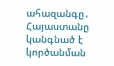ահազանգը․ Հայաստանը կանգնած է կործանման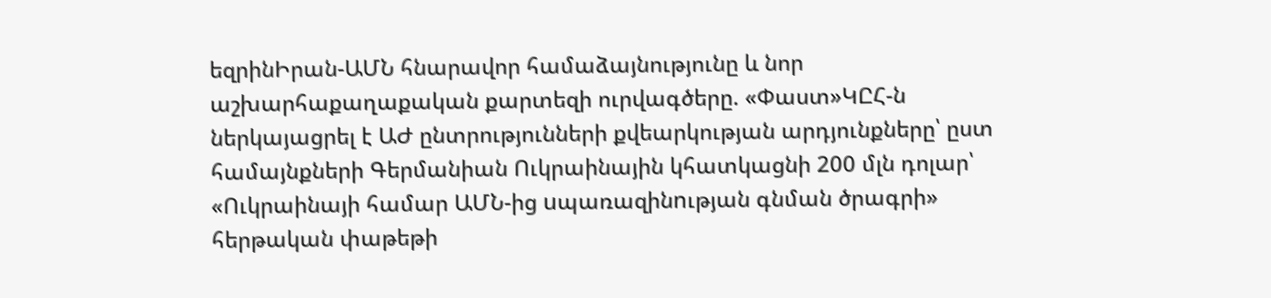եզրինԻրան-ԱՄՆ հնարավոր համաձայնությունը և նոր աշխարհաքաղաքական քարտեզի ուրվագծերը. «Փաստ»ԿԸՀ-ն ներկայացրել է ԱԺ ընտրությունների քվեարկության արդյունքները՝ ըստ համայնքների Գերմանիան Ուկրաինային կհատկացնի 200 մլն դոլար՝ «Ուկրաինայի համար ԱՄՆ-ից uպառազինnւթյան գնման ծրագրի» հերթական փաթեթի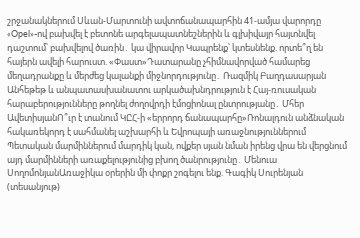շրջանակներում Սևան-Մարտունի ավտոճանապարհին 41-ամյա վարորդը «Opel»-ով բախվել է բետոնե արգելապատնեշներին և գլխիվայր հայտնվել դաշտում՝ բախվելով ծառին․ կա վիրավոր Կապրենք՝ կտեսնենք. որտե՞ղ են հայերն ավելի հարուստ. «Փաստ»Դատարանը չհիմնավորված համարեց մեղադրանքը և մերժեց կալանքի միջնորդությունը․ Ռազմիկ Բաղդասարյան Անհեթեթ և անպատասխանատու արկածախնդրություն է Հայ-ռուսական հարաբերությունները թողնել ժողովրդի էմոցիոնալ ընտրությանը․ Մհեր ԱվետիսյանՈ՞ւր է տանում ԿԸՀ-ի «երրորդ ճանապարհը»Ռոնալդուն անձնական հակառեկորդ է սահմանել աշխարհի և Եվրոպայի առաջնություններում Պետական մարմիններում մարդիկ կան, ովքեր սյան նման իրենց վրա են վերցնում այդ մարմինների առաքելությունից բխող ծանրությունը․ Մենուա ՍողոմոնյանԱռաջիկա օրերին մի փոքր շոգելու ենք. Գագիկ Սուրենյան (տեսանյութ)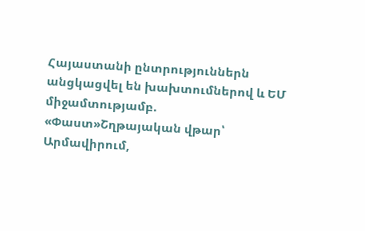Հայաստանի ընտրություններն անցկացվել են խախտումներով և ԵՄ միջամտությամբ. «Փաստ»Շղթայական վթար՝ Արմավիրում,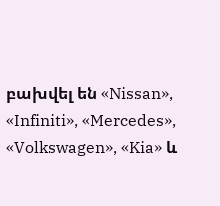բախվել են «Nissan», «Infiniti», «Mercedes», «Volkswagen», «Kia» և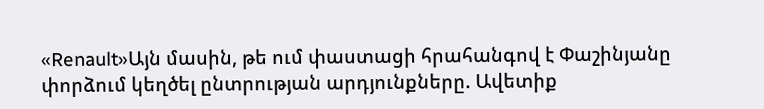«Renault»Այն մասին, թե ում փաստացի հրահանգով է Փաշինյանը փորձում կեղծել ընտրության արդյունքները. Ավետիք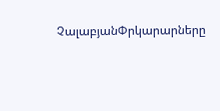ՉալաբյանՓրկարարները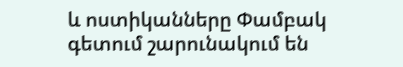և ոստիկանները Փամբակ գետում շարունակում են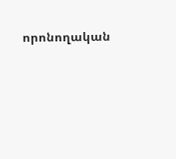որոնողական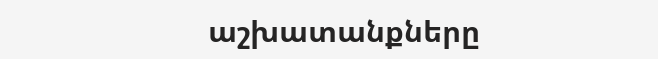աշխատանքները